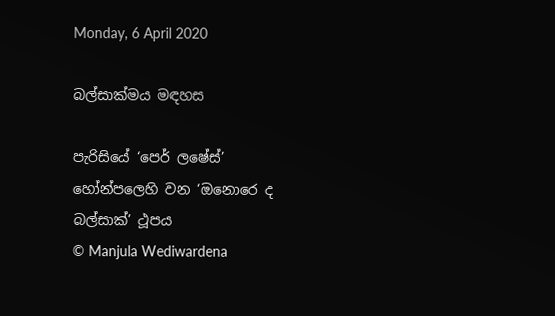Monday, 6 April 2020

බල්සාක්මය මඳහස

පැරිසියේ ‘පෙර් ලෂේස්’ හෝන්පලෙහි වන ‘ඔනොරෙ ද බල්සාක්’ ථූපය
© Manjula Wediwardena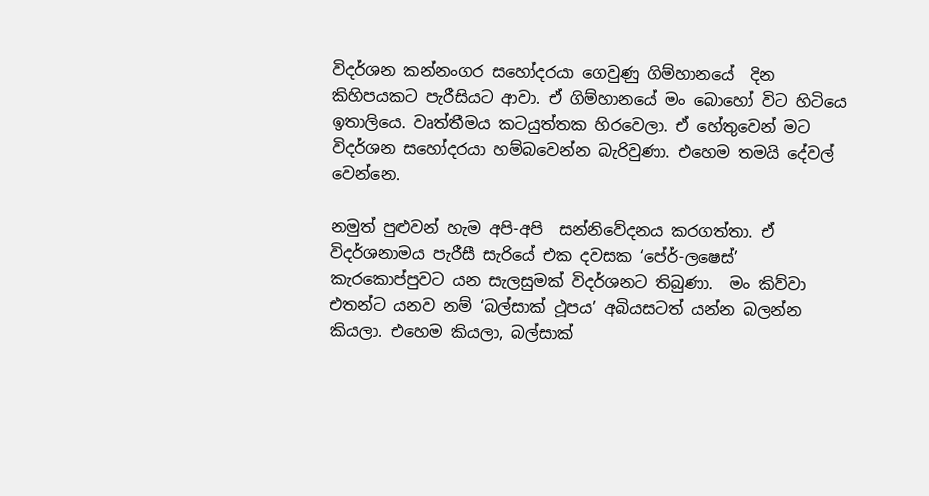විදර්ශන කන්නංගර සහෝදරයා ගෙවුණු ගිම්හානයේ  දින කිහිපයකට පැරීසියට ආවා. ඒ ගිම්හානයේ මං බොහෝ විට හිටියෙ ඉතාලියෙ. වෘත්තීමය කටයුත්තක හිරවෙලා. ඒ හේතුවෙන් මට විදර්ශන සහෝදරයා හම්බවෙන්න බැරිවුණා. එහෙම තමයි දේවල් වෙන්නෙ.

නමුත් පුළුවන් හැම අපි-අපි  සන්නිවේදනය කරගත්තා. ඒ විදර්ශනාමය පැරීසී සැරියේ එක දවසක ‘පේර්-ලෂෙස්’ කැරකොප්පුවට යන සැලසුමක් විදර්ශනට තිබුණා.  මං කිව්වා එතන්ට යනව නම් ‘බල්සාක් ථූපය’ අබියසටත් යන්න බලන්න කියලා. එහෙම කියලා, බල්සාක්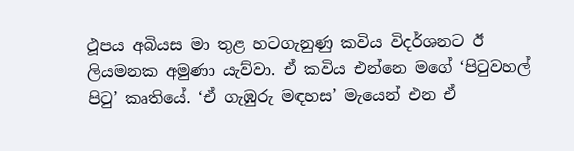ථූපය අබියස මා තුළ හටගැනුණු කවිය විදර්ශනට ඊ ලියමනක අමුණා යැව්වා. ඒ කවිය එන්නෙ මගේ ‘පිටුවහල් පිටු’ කෘතියේ. ‘ඒ ගැඹුරු මඳහස’ මැයෙන් එන ඒ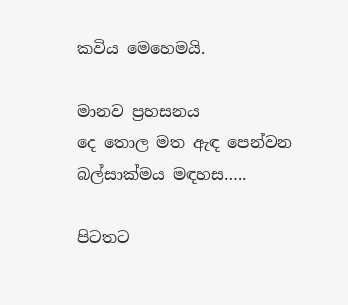කවිය මෙහෙමයි.

මානව ප්‍රහසනය
දෙ තොල මත ඇඳ පෙන්වන
බල්සාක්මය මඳහස…..

පිටතට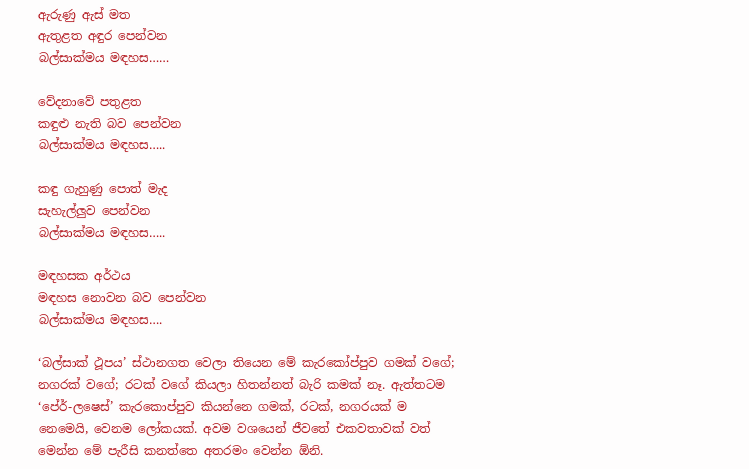ඇරුණු ඇස් මත
ඇතුළත අඳුර පෙන්වන
බල්සාක්මය මඳහස……

වේදනාවේ පතුළත
කඳුළු නැති බව පෙන්වන
බල්සාක්මය මඳහස…..

කඳු ගැහුණු පොත් මැද
සැහැල්ලුව පෙන්වන
බල්සාක්මය මඳහස…..

මඳහසක අර්ථය
මඳහස නොවන බව පෙන්වන
බල්සාක්මය මඳහස….

‘බල්සාක් ථූපය’ ස්ථානගත වෙලා තියෙන මේ කැරකෝප්පුව ගමක් වගේ; නගරක් වගේ; රටක් වගේ කියලා හිතන්නත් බැරි කමක් නෑ. ඇත්තටම ‘පේර්-ලෂෙස්’ කැරකොප්පුව කියන්නෙ ගමක්, රටක්, නගරයක් ම නෙමෙයි, වෙනම ලෝකයක්. අවම වශයෙන් ජීවතේ එකවතාවක් වත් මෙන්න මේ පැරීසි කනත්තෙ අතරමං වෙන්න ඕනි.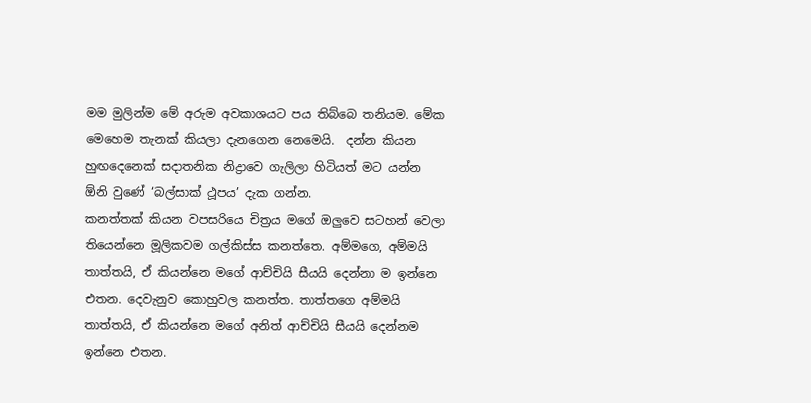මම මුලින්ම මේ අරුම අවකාශයට පය තිබ්බෙ තනියම. මේක මෙහෙම තැනක් කියලා දැනගෙන නෙමෙයි.  දන්න කියන හුඟදෙනෙක් සදාතනික නිද්‍රාවෙ ගැලිලා හිටියත් මට යන්න ඕනි වුණේ ‘බල්සාක් ථූපය’ දැක ගන්න.
කනත්තක් කියන වපසරියෙ චිත්‍රය මගේ ඔලුවෙ සටහන් වෙලා තියෙන්නෙ මූලිකවම ගල්කිස්ස කනත්තෙ. අම්මගෙ, අම්මයි තාත්තයි, ඒ කියන්නෙ මගේ ආච්චියි සීයයි දෙන්නා ම ඉන්නෙ එතන. දෙවැනුව කොහුවල කනත්ත. තාත්තගෙ අම්මයි තාත්තයි, ඒ කියන්නෙ මගේ අනිත් ආච්චියි සීයයි දෙන්නම ඉන්නෙ එතන.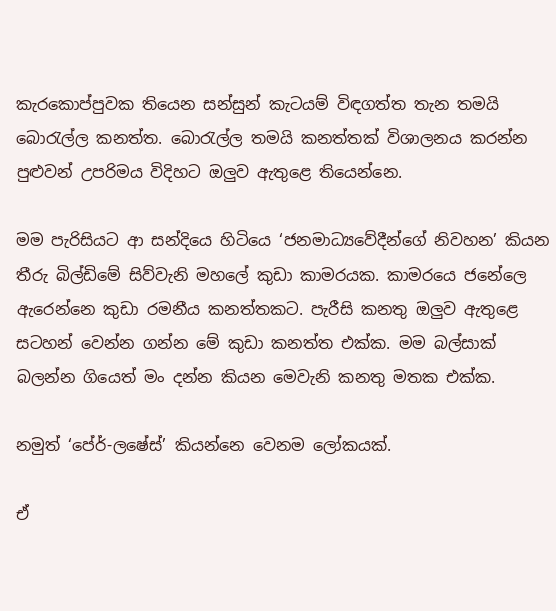කැරකොප්පුවක තියෙන සන්සුන් කැටයම් විඳගත්ත තැන තමයි බොරැල්ල කනත්ත. බොරැල්ල තමයි කනත්තක් විශාලනය කරන්න පුළුවන් උපරිමය විදිහට ඔලුව ඇතුළෙ තියෙන්නෙ.

මම පැරිසියට ආ සන්දියෙ හිටියෙ ‘ජනමාධ්‍යවේදීන්ගේ නිවහන’ කියන තීරු බිල්ඩිමේ සිව්වැනි මහලේ කුඩා කාමරයක. කාමරයෙ ජනේලෙ ඇරෙන්නෙ කුඩා රමනීය කනත්තකට. පැරීසි කනතු ඔලුව ඇතුළෙ සටහන් වෙන්න ගන්න මේ කුඩා කනත්ත එක්ක. මම බල්සාක් බලන්න ගියෙත් මං දන්න කියන මෙවැනි කනතු මතක එක්ක.

නමුත් ‘පේර්-ලෂේස්’ කියන්නෙ වෙනම ලෝකයක්.

ඒ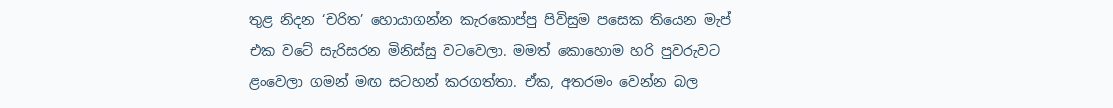තුළ නිදන ‘චරිත’ හොයාගන්න කැරකොප්පු පිවිසුම පසෙක තියෙන මැප් එක වටේ සැරිසරන මිනිස්සු වටවෙලා. මමත් කොහොම හරි පුවරුවට ළංවෙලා ගමන් මඟ සටහන් කරගත්තා. ඒක, අතරමං වෙන්න බල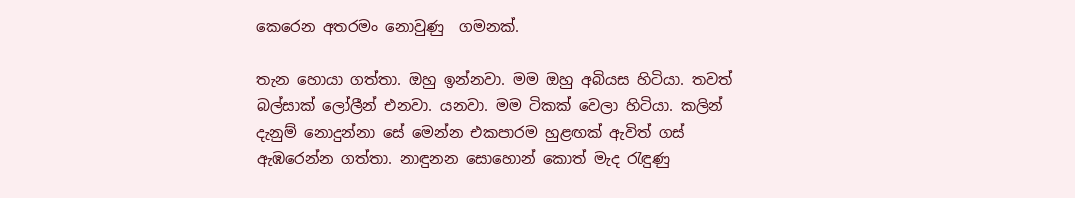කෙරෙන අතරමං නොවුණු  ගමනක්.

තැන හොයා ගත්තා. ඔහු ඉන්නවා. මම ඔහු අබියස හිටියා. තවත් බල්සාක් ලෝලීන් එනවා. යනවා. මම ටිකක් වෙලා හිටියා. කලින් දැනුම් නොදුන්නා සේ මෙන්න එකපාරම හුළඟක් ඇවිත් ගස් ඇඹරෙන්න ගත්තා. නාඳුනන සොහොන් කොත් මැද රැඳුණු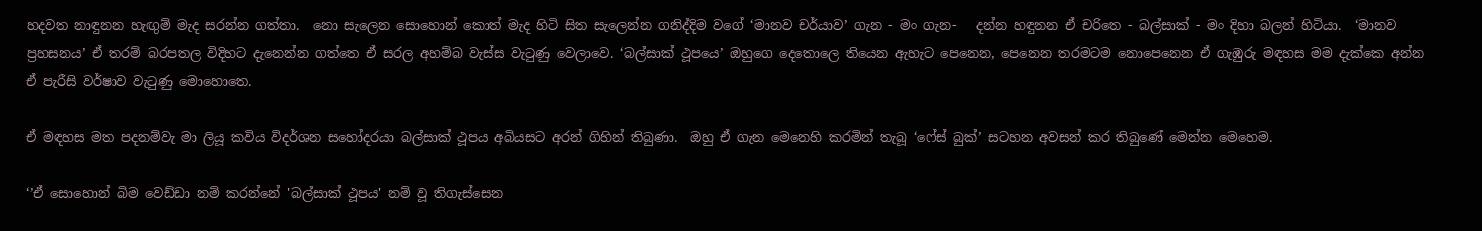හදවත නාඳුනන හැඟුම් මැද සරන්න ගත්තා.  නො සැලෙන සොහොන් කොත් මැද හිටි සිත සැලෙන්න ගනිද්දිම වගේ ‘මානව චර්යාව’ ගැන - මං ගැන-   දන්න හඳුනන ඒ චරිතෙ - බල්සාක් - මං දිහා බලන් හිටියා.  ‘මානව ප්‍රහසනය’ ඒ තරම් බරපතල විදිහට දැනෙන්න ගත්තෙ ඒ සරල අහම්බ වැස්ස වැටුණු වෙලාවෙ. ‘බල්සාක් ථූපයෙ’ ඔහුගෙ දෙතොලෙ තියෙන ඇහැට පෙනෙන, පෙනෙන තරමටම නොපෙනෙන ඒ ගැඹුරු මඳහස මම දැක්කෙ අන්න ඒ පැරීසි වර්ෂාව වැටුණු මොහොතෙ.

ඒ මඳහස මත පදනම්වැ මා ලියූ කවිය විදර්ශන සහෝදරයා බල්සාක් ථූපය අබියසට අරන් ගිහින් තිබුණා.  ඔහු ඒ ගැන මෙනෙහි කරමින් තැබූ ‘ෆේස් බුක්’ සටහන අවසන් කර තිබුණේ මෙන්න මෙහෙම.

‘’ඒ සොහොන් බිම වෙඩ්ඩා නම් කරන්නේ 'බල්සාක් ථූපය' නම් වූ තිගැස්සෙන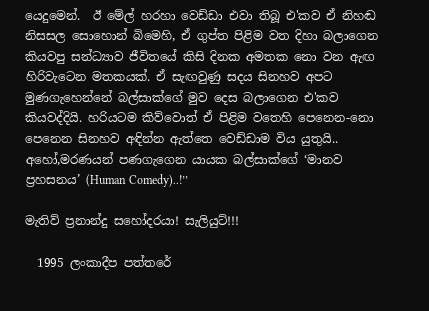යෙදුමෙන්.  ඊ මේල් හරහා වෙඩ්ඩා එවා තිබූ එ'කව ඒ නිහඬ නිසසල සොහොන් බිමෙහි, ඒ ගුප්ත පිළිම වත දිහා බලාගෙන කියවපු සන්ධ්‍යාව ජීවිතයේ කිසි දිනක අමතක නො වන ඇඟ හිරිවැටෙන මතකයක්. ඒ සැඟවුණු සදය සිනහව අපට මුණගැහෙන්නේ බල්සාක්ගේ මුව දෙස බලාගෙන එ'කව කියවද්දියි. හරියටම කිව්වොත් ඒ පිළිම වතෙහි පෙනෙන-නො පෙනෙන සිනහව අඳින්න ඇත්තෙ වෙඩ්ඩාම විය යුතුයි..
අහෝ,මරණයන් පණගැගෙන යායක බල්සාක්ගේ ‘මානව ප්‍රහසනය’ (Human Comedy)..!’’

මැතිව් ප්‍රනාන්දු සහෝදරයා! සැලියුට්!!!

  1995 ලංකාදීප පත්තරේ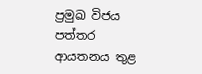ප්‍රමුඛ විජය පත්තර ආයතනය තුළ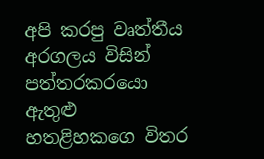අපි කරපු වෘත්තීය අරගලය විසින් පත්තරකරයො ඇතුළු හතළිහකගෙ විතර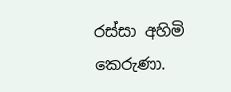රස්සා අහිමි කෙරුණා.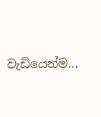වැඩියෙන්ම...